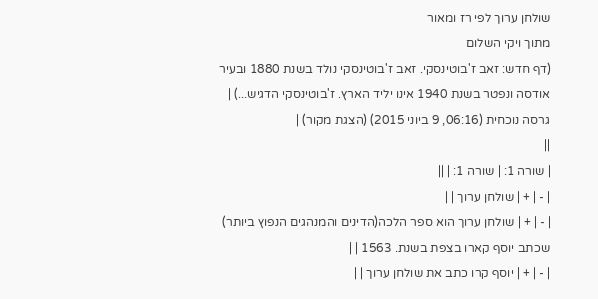שולחן ערוך לפי רז ומאור
מתוך ויקי השלום
(דף חדש: זאב ז'בוטינסקי. זאב ז'בוטינסקי נולד בשנת 1880 ובעיר אודסה ונפטר בשנת 1940 אינו יליד הארץ. ז'בוטינסקי הדגיש...) |
גרסה נוכחית (06:16, 9 ביוני 2015) (הצגת מקור) |
||
| שורה 1: | שורה 1: | ||
| - | + | שולחן ערוך | |
| - | + | שולחן ערוך הוא ספר הלכה(הדינים והמנהגים הנפוץ ביותר) שכתב יוסף קארו בצפת בשנת. 1563 | |
| - | + | יוסף קרו כתב את שולחן ערוך | |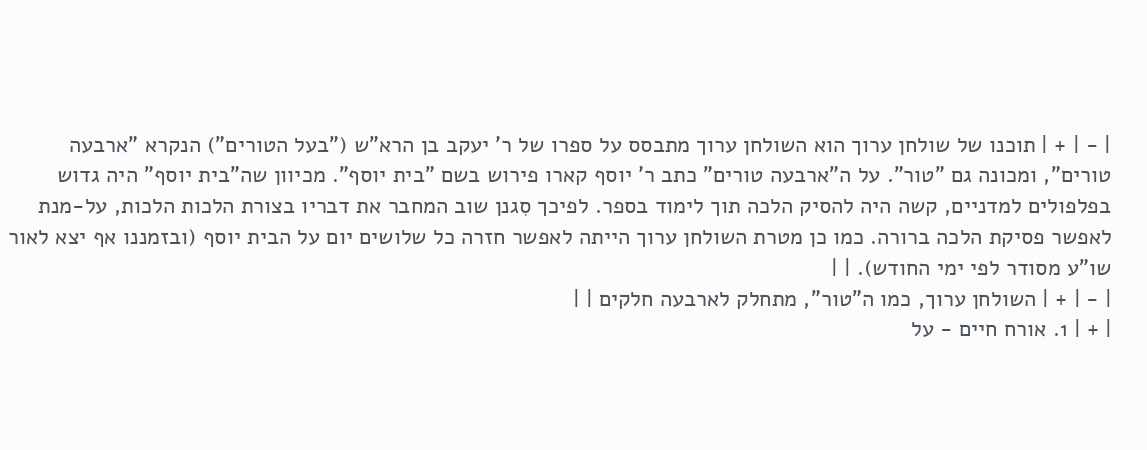| - | + | תוכנו של שולחן ערוך הוא השולחן ערוך מתבסס על ספרו של ר' יעקב בן הרא"ש ("בעל הטורים") הנקרא "ארבעה טורים", ומכונה גם "טור". על ה"ארבעה טורים" כתב ר' יוסף קארו פירוש בשם "בית יוסף". מכיוון שה"בית יוסף" היה גדוש בפלפולים למדניים, קשה היה להסיק הלכה תוך לימוד בספר. לפיכך סִגנן שוב המחבר את דבריו בצורת הלכות הלכות, על-מנת לאפשר פסיקת הלכה ברורה. כמו כן מטרת השולחן ערוך הייתה לאפשר חזרה כל שלושים יום על הבית יוסף (ובזמננו אף יצא לאור שו"ע מסודר לפי ימי החודש). | |
| - | + | השולחן ערוך, כמו ה"טור", מתחלק לארבעה חלקים | |
| + | 1. אורח חיים - על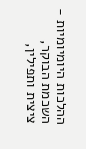ההלכות היומיומיות - השכמת הבוקר, ציצית ותפילין,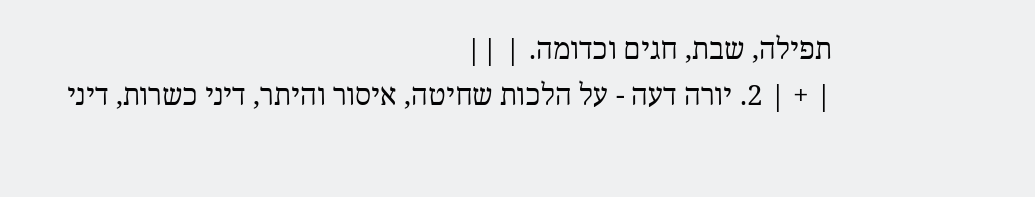תפילה, שבת, חגים וכדומה. | ||
| + | 2. יורה דעה - על הלכות שחיטה, איסור והיתר, דיני כשרות, דיני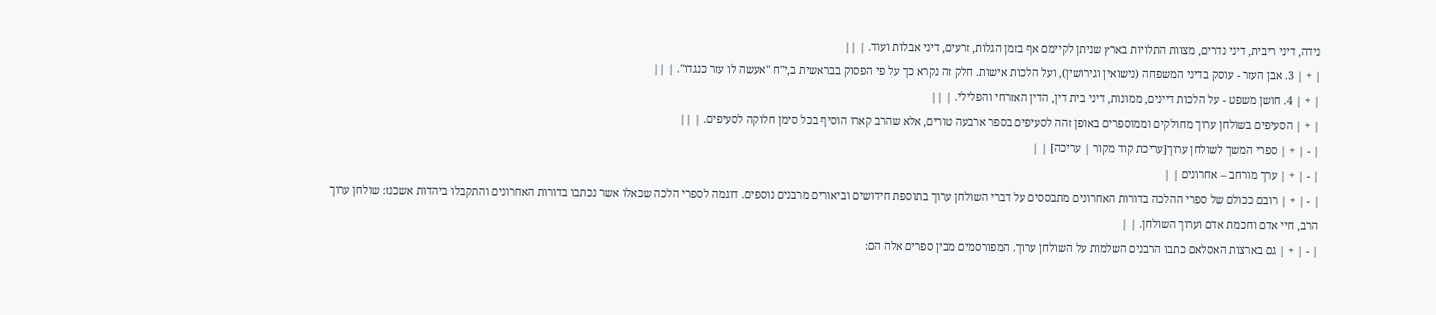נידה, דיני ריבית, דיני נדרים, מצוות התלויות בארץ שניתן לקיימם אף בזמן הגלות, זרעים, דיני אבלות ועוד. | ||
| + | 3. אבן העזר - עוסק בדיני המשפחה (נישואין וגירושין), ועל הלכות אישות. חלק זה נקרא כך על פי הפסוק בבראשית ב,י"ח "אעשה לו עזר כנגדו". | ||
| + | 4. חושן משפט - על הלכות דיינים, ממונות, דיני בית דין, הדין האזרחי והפלילי. | ||
| + | הסעיפים בשולחן ערוך מחולקים וממוספרים באופן זהה לסעיפים בספר ארבעה טורים, אלא שהרב קארו הוסיף בכל סימן חלוקה לסעיפים. | ||
| - | + | ספרי המשך לשולחן ערוך[עריכת קוד מקור | עריכה] | |
| - | + | ערך מורחב – אחרונים | |
| - | + | רובם ככולם של ספרי ההלכה בדורות האחרונים מתבססים על דברי השולחן ערוך בתוספת חידושים וביאורים מרבנים נוספים. דוגמה לספרי הלכה שכאלו אשר נכתבו בדורות האחרונים והתקבלו ביהדות אשכנז: שולחן ערוך הרב, חיי אדם וחכמת אדם וערוך השולחן. | |
| - | + | גם בארצות האסלאם כתבו הרבנים השלמות על השולחן ערוך. המפורסמים מבין ספרים אלה הם: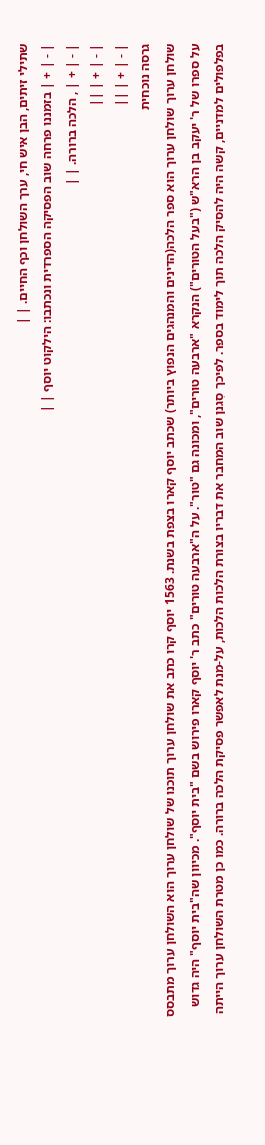שתילי זיתים, הבן איש חי, ערך השולחן וכף החיים. | |
| - | + | בזמננו פרחה שוב הפסיקה הספרדית ונכתבו: הילקוט יוסף | |
| - | + | , הלכה ברורה. | |
| - | + | ||
| - | + | ||
גרסה נוכחית
שולחן ערוך שולחן ערוך הוא ספר הלכה(הדינים והמנהגים הנפוץ ביותר) שכתב יוסף קארו בצפת בשנת. 1563 יוסף קרו כתב את שולחן ערוך תוכנו של שולחן ערוך הוא השולחן ערוך מתבסס על ספרו של ר' יעקב בן הרא"ש ("בעל הטורים") הנקרא "ארבעה טורים", ומכונה גם "טור". על ה"ארבעה טורים" כתב ר' יוסף קארו פירוש בשם "בית יוסף". מכיוון שה"בית יוסף" היה גדוש בפלפולים למדניים, קשה היה להסיק הלכה תוך לימוד בספר. לפיכך סִגנן שוב המחבר את דבריו בצורת הלכות הלכות, על-מנת לאפשר פסיקת הלכה ברורה. כמו כן מטרת השולחן ערוך הייתה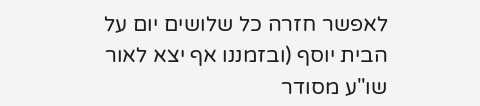לאפשר חזרה כל שלושים יום על הבית יוסף (ובזמננו אף יצא לאור שו"ע מסודר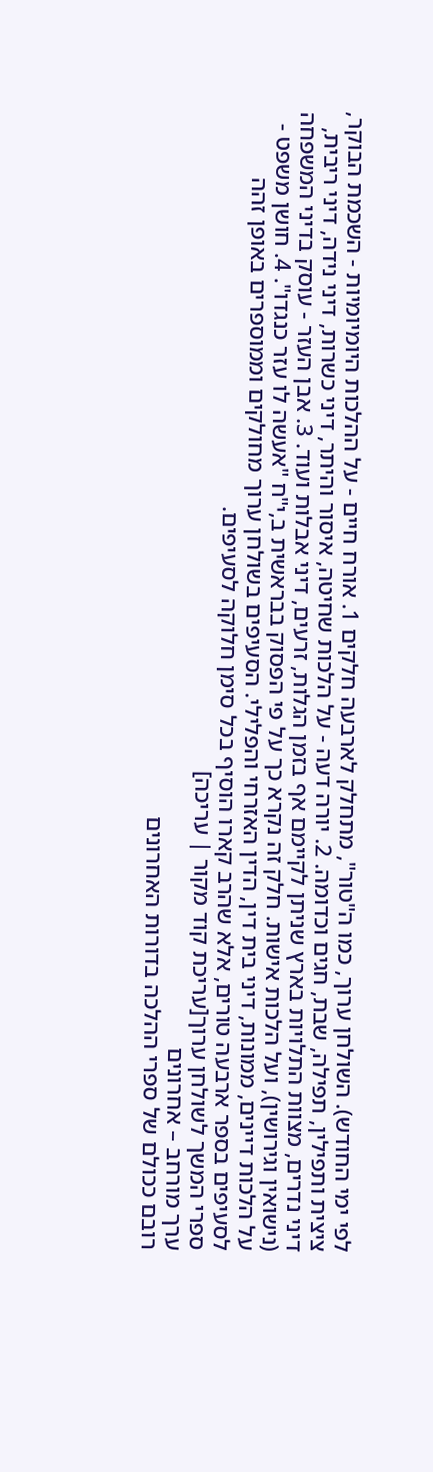לפי ימי החודש). השולחן ערוך, כמו ה"טור", מתחלק לארבעה חלקים 1. אורח חיים - על ההלכות היומיומיות - השכמת הבוקר, ציצית ותפילין, תפילה, שבת, חגים וכדומה. 2. יורה דעה - על הלכות שחיטה, איסור והיתר, דיני כשרות, דיני נידה, דיני ריבית, דיני נדרים, מצוות התלויות בארץ שניתן לקיימם אף בזמן הגלות, זרעים, דיני אבלות ועוד. 3. אבן העזר - עוסק בדיני המשפחה (נישואין וגירושין), ועל הלכות אישות. חלק זה נקרא כך על פי הפסוק בבראשית ב,י"ח "אעשה לו עזר כנגדו". 4. חושן משפט - על הלכות דיינים, ממונות, דיני בית דין, הדין האזרחי והפלילי. הסעיפים בשולחן ערוך מחולקים וממוספרים באופן זהה לסעיפים בספר ארבעה טורים, אלא שהרב קארו הוסיף בכל סימן חלוקה לסעיפים.
ספרי המשך לשולחן ערוך[עריכת קוד מקור | עריכה]
ערך מורחב – אחרונים
רובם ככולם של ספרי ההלכה בדורות האחרונים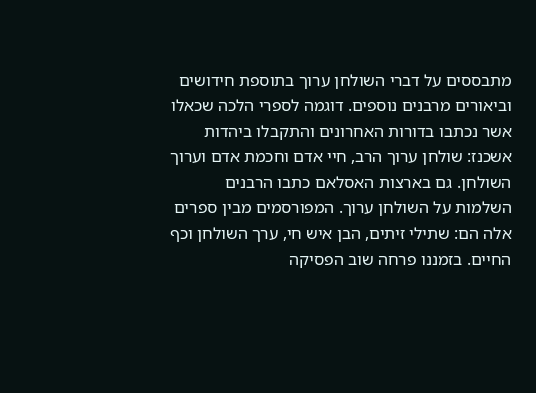מתבססים על דברי השולחן ערוך בתוספת חידושים וביאורים מרבנים נוספים. דוגמה לספרי הלכה שכאלו אשר נכתבו בדורות האחרונים והתקבלו ביהדות אשכנז: שולחן ערוך הרב, חיי אדם וחכמת אדם וערוך השולחן. גם בארצות האסלאם כתבו הרבנים השלמות על השולחן ערוך. המפורסמים מבין ספרים אלה הם: שתילי זיתים, הבן איש חי, ערך השולחן וכף החיים. בזמננו פרחה שוב הפסיקה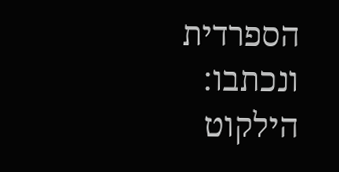הספרדית ונכתבו: הילקוט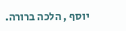יוסף , הלכה ברורה.